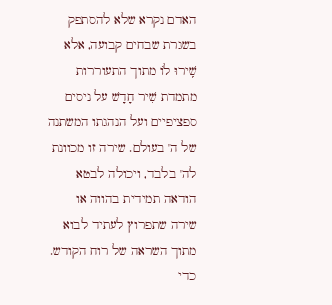האדם נקרא שלא להסתפק בשגרת שבחים קבועה, אלא שִֽׁירוּ לוֹ מתוך התעוררות מתמדת שִׁיר חָדָשׁ על ניסים ספציפיים ועל הנהגתו המשתנה של ה' בעולם. שירה זו מכוונת לה' בלבד, ויכולה לבטא הודאה תמידית בהווה או שירה שתפרוץ לעתיד לבוא מתוך השראה של רוח הקודש. כדי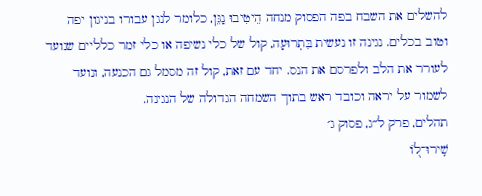להשלים את השבח בפה הפסוק מנחה הֵיטִיבוּ נַגֵּן, כלומר לנגן עבורו בניגון יפה וטוב בכלים. נגינה זו נעשית בִּתְרוּעָה, קול של כלי נשיפה או כלי זמר כלליים שנועד לעורר את הלב ולפרסם את הנס. יחד עם זאת, קול זה מסמל גם הכנעה, ונועד לשמור על יראה וכובד ראש בתוך השמחה הגדולה של הנגינה.
תהלים, פרק ל״ג, פסוק ג׳
שִֽׁירוּ־ל֭וֹ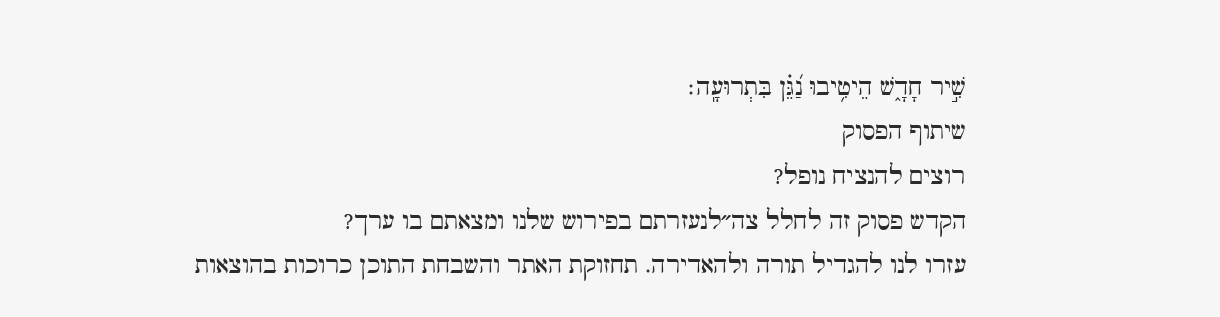שִׁ֣יר חָדָ֑שׁ הֵיטִ֥יבוּ נַ֝גֵּ֗ן בִּתְרוּעָֽה׃
שיתוף הפסוק
רוצים להנציח נופל?
הקדש פסוק זה לחלל צה״לנעזרתם בפירוש שלנו ומצאתם בו ערך?
עזרו לנו להגדיל תורה ולהאדירה. תחזוקת האתר והשבחת התוכן כרוכות בהוצאות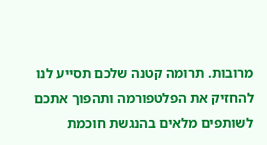מרובות. תרומה קטנה שלכם תסייע לנו להחזיק את הפלטפורמה ותהפוך אתכם לשותפים מלאים בהנגשת חוכמת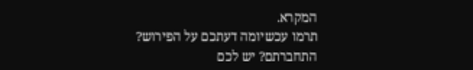המקרא.
תרמו עכשיומה דעתכם על הפירוש?
התחברתם? יש לכם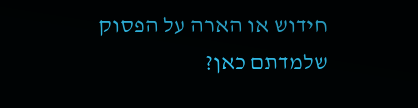חידוש או הארה על הפסוק שלמדתם כאן?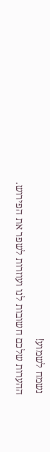נשמח לשמוע!
ההערות שלכם חשובות לנו ועוזרות לשפר את הפירוש.